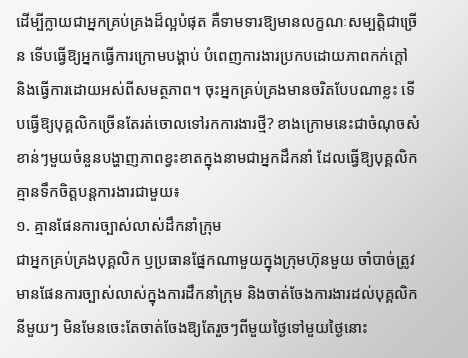ដើម្បីក្លាយជាអ្នកគ្រប់គ្រងដ៏ល្អបំផុត គឺទាមទារឱ្យមានលក្ខណៈសម្បត្តិជាច្រើន ទើបធ្វើឱ្យអ្នកធ្វើការក្រោមបង្គាប់ បំពេញការងារប្រកបដោយភាពកក់ក្ដៅ និងធ្វើការដោយអស់ពីសមត្ថភាព។ ចុះអ្នកគ្រប់គ្រងមានចរិតបែបណាខ្លះ ទើបធ្វើឱ្យបុគ្គលិកច្រើនតែរត់ចោលទៅរកការងារថ្មី? ខាងក្រោមនេះជាចំណុចសំខាន់ៗមួយចំនួនបង្ហាញភាពខ្វះខាតក្នុងនាមជាអ្នកដឹកនាំ ដែលធ្វើឱ្យបុគ្គលិកគ្មានទឹកចិត្តបន្តការងារជាមួយ៖
១. គ្មានផែនការច្បាស់លាស់ដឹកនាំក្រុម
ជាអ្នកគ្រប់គ្រងបុគ្គលិក ឫប្រធានផ្នែកណាមួយក្នុងក្រុមហ៊ុនមួយ ចាំបាច់ត្រូវមានផែនការច្បាស់លាស់ក្នុងការដឹកនាំក្រុម និងចាត់ចែងការងារដល់បុគ្គលិកនីមួយៗ មិនមែនចេះតែចាត់ចែងឱ្យតែរួចៗពីមួយថ្ងៃទៅមួយថ្ងៃនោះ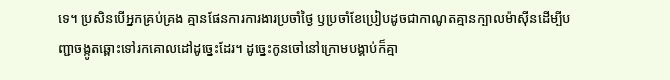ទេ។ ប្រសិនបើអ្នកគ្រប់គ្រង គ្មានផែនការការងារប្រចាំថ្ងៃ ឫប្រចាំខែប្រៀបដូចជាកាណូតគ្មានក្បាលម៉ាស៊ីនដើម្បីបញ្ជាចង្កូតឆ្ពោះទៅរកគោលដៅដូច្នេះដែរ។ ដូច្នេះកូនចៅនៅក្រោមបង្គាប់ក៏គ្មា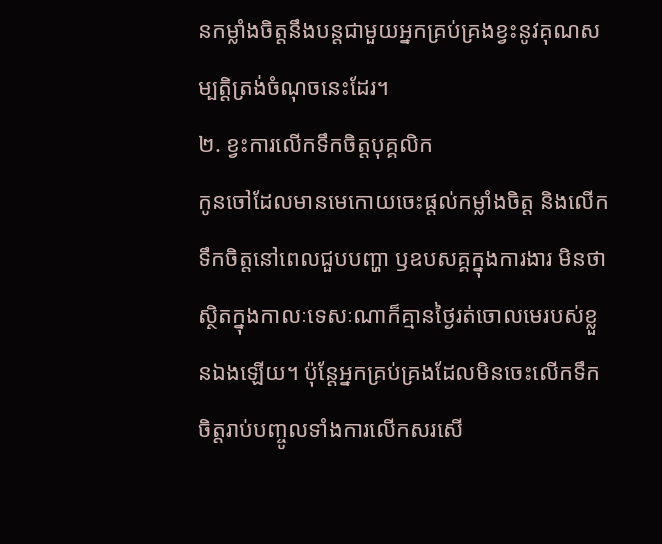នកម្លាំងចិត្តនឹងបន្តជាមួយអ្នកគ្រប់គ្រងខ្វះនូវគុណសម្បត្តិត្រង់ចំណុចនេះដែរ។
២. ខ្វះការលើកទឹកចិត្តបុគ្គលិក
កូនចៅដែលមានមេកោយចេះផ្ដល់កម្លាំងចិត្ត និងលើកទឹកចិត្តនៅពេលជួបបញ្ហា ឫឧបសគ្គក្នុងការងារ មិនថាស្ថិតក្នុងកាលៈទេសៈណាក៏គ្មានថ្ងៃរត់ចោលមេរបស់ខ្លួនឯងឡើយ។ ប៉ុន្តែអ្នកគ្រប់គ្រងដែលមិនចេះលើកទឹកចិត្តរាប់បញ្ចូលទាំងការលើកសរសើ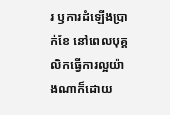រ ឫការដំឡើងប្រាក់ខែ នៅពេលបុគ្គលិកធ្វើការល្អយ៉ាងណាក៏ដោយ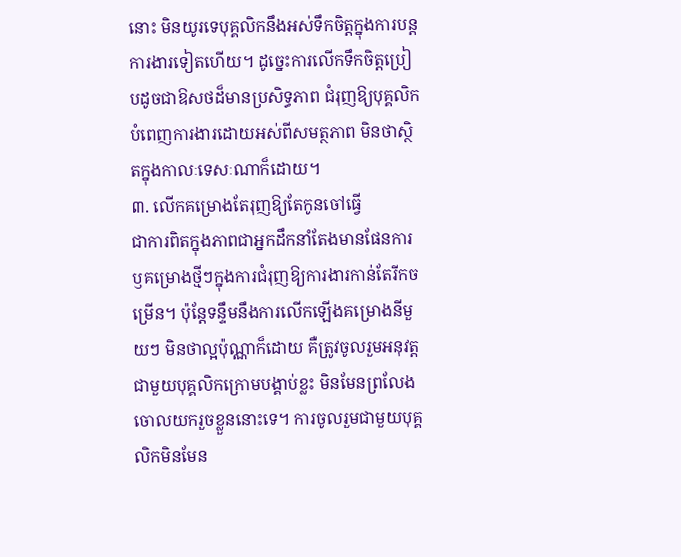នោះ មិនយូរទេបុគ្គលិកនឹងអស់ទឹកចិត្តក្នុងការបន្តការងារទៀតហើយ។ ដូច្នេះការលើកទឹកចិត្តប្រៀបដូចជាឱសថដ៏មានប្រសិទ្ធភាព ជំរុញឱ្យបុគ្គលិកបំពេញការងារដោយអស់ពីសមត្ថភាព មិនថាស្ថិតក្នុងកាលៈទេសៈណាក៏ដោយ។
៣. លើកគម្រោងតែរុញឱ្យតែកូនចៅធ្វើ
ជាការពិតក្នុងភាពជាអ្នកដឹកនាំតែងមានផែនការ ឫគម្រោងថ្មីៗក្នុងការជំរុញឱ្យការងារកាន់តែរីកចម្រើន។ ប៉ុន្តែទន្ទឹមនឹងការលើកឡើងគម្រោងនីមួយៗ មិនថាល្អប៉ុណ្ណាក៏ដោយ គឺត្រូវចូលរួមអនុវត្តជាមួយបុគ្គលិកក្រោមបង្គាប់ខ្លះ មិនមែនព្រលែងចោលយករួចខ្លួននោះទេ។ ការចូលរួមជាមួយបុគ្គលិកមិនមែន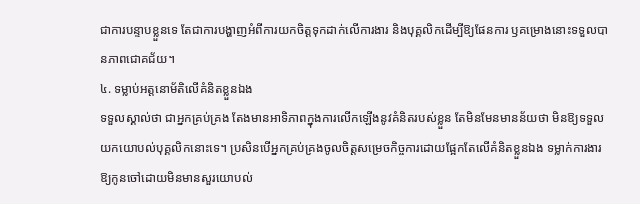ជាការបន្ទាបខ្លួនទេ តែជាការបង្ហាញអំពីការយកចិត្តទុកដាក់លើការងារ និងបុគ្គលិកដើម្បីឱ្យផែនការ ឫគម្រោងនោះទទួលបានភាពជោគជ័យ។
៤. ទម្លាប់អត្តនោម័តិលើគំនិតខ្លួនឯង
ទទួលស្គាល់ថា ជាអ្នកគ្រប់គ្រង តែងមានអាទិភាពក្នុងការលើកឡើងនូវគំនិតរបស់ខ្លួន តែមិនមែនមានន័យថា មិនឱ្យទទួលយកយោបល់បុគ្គលិកនោះទេ។ ប្រសិនបើអ្នកគ្រប់គ្រងចូលចិត្តសម្រេចកិច្ចការដោយផ្អែកតែលើគំនិតខ្លួនឯង ទម្លាក់ការងារឱ្យកូនចៅដោយមិនមានសួរយោបល់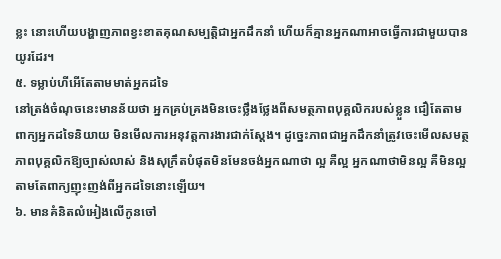ខ្លះ នោះហើយបង្ហាញភាពខ្វះខាតគុណសម្បត្តិជាអ្នកដឹកនាំ ហើយក៏គ្មានអ្នកណាអាចធ្វើការជាមួយបានយូរដែរ។
៥. ទម្លាប់ហីអើតែតាមមាត់អ្នកដទៃ
នៅត្រង់ចំណុចនេះមានន័យថា អ្នកគ្រប់គ្រងមិនចេះថ្លឹងថ្លែងពីសមត្ថភាពបុគ្គលិករបស់ខ្លួន ជឿតែតាមពាក្យអ្នកដទៃនិយាយ មិនមើលការអនុវត្តការងារជាក់ស្ដែង។ ដូច្នេះភាពជាអ្នកដឹកនាំត្រូវចេះមើលសមត្ថភាពបុគ្គលិកឱ្យច្បាស់លាស់ និងសុក្រឹតបំផុតមិនមែនចង់អ្នកណាថា ល្អ គឺល្អ អ្នកណាថាមិនល្អ គឺមិនល្អ តាមតែពាក្យញុះញង់ពីអ្នកដទៃនោះឡើយ។
៦. មានគំនិតលំអៀងលើកូនចៅ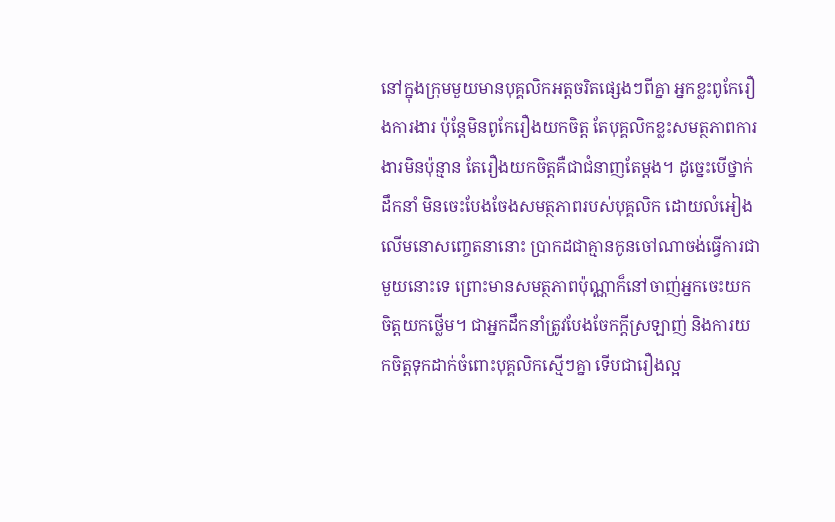នៅក្នុងក្រុមមួយមានបុគ្គលិកអត្តចរិតផ្សេងៗពីគ្នា អ្នកខ្លះពូកែរឿងការងារ ប៉ុន្តែមិនពូកែរឿងយកចិត្ត តែបុគ្គលិកខ្លះសមត្ថភាពការងារមិនប៉ុន្មាន តែរឿងយកចិត្តគឺជាជំនាញតែម្ដង។ ដូច្នេះបើថ្នាក់ដឹកនាំ មិនចេះបែងចែងសមត្ថភាពរបស់បុគ្គលិក ដោយលំអៀងលើមនោសញ្ចេតនានោះ ប្រាកដជាគ្មានកូនចៅណាចង់ធ្វើការជាមួយនោះទេ ព្រោះមានសមត្ថភាពប៉ុណ្ណាក៏នៅចាញ់អ្នកចេះយកចិត្តយកថ្លើម។ ជាអ្នកដឹកនាំត្រូវបែងចែកក្ដីស្រឡាញ់ និងការយកចិត្តទុកដាក់ចំពោះបុគ្គលិកស្មើៗគ្នា ទើបជារឿងល្អ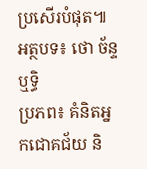ប្រសើរបំផុត៕
អត្ថបទ៖ ថោ ច័ន្ទឬទ្ធិ
ប្រភព៖ គំនិតអ្នកជោគជ័យ និ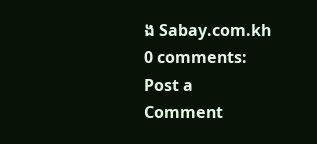ង Sabay.com.kh
0 comments:
Post a Comment